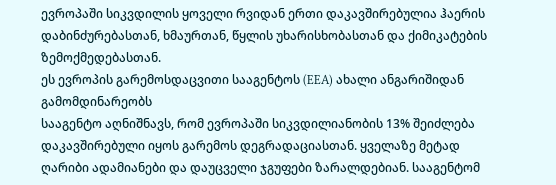ევროპაში სიკვდილის ყოველი რვიდან ერთი დაკავშირებულია ჰაერის დაბინძურებასთან, ხმაურთან, წყლის უხარისხობასთან და ქიმიკატების ზემოქმედებასთან.
ეს ევროპის გარემოსდაცვითი სააგენტოს (EEA) ახალი ანგარიშიდან გამომდინარეობს
სააგენტო აღნიშნავს, რომ ევროპაში სიკვდილიანობის 13% შეიძლება დაკავშირებული იყოს გარემოს დეგრადაციასთან. ყველაზე მეტად ღარიბი ადამიანები და დაუცველი ჯგუფები ზარალდებიან. სააგენტომ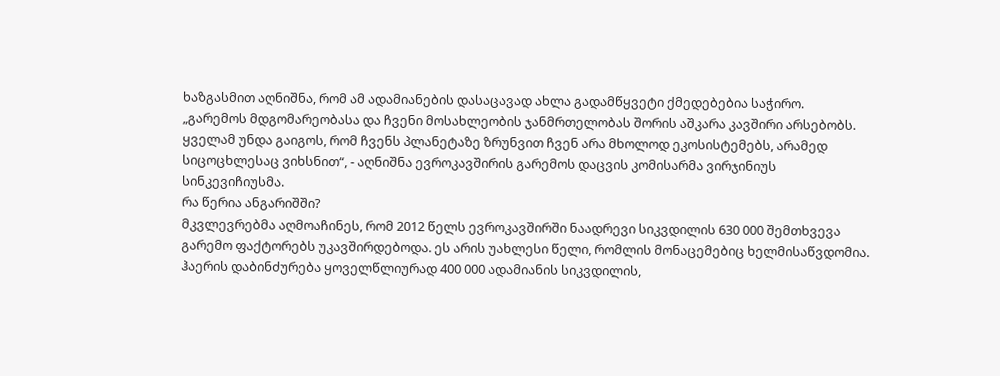ხაზგასმით აღნიშნა, რომ ამ ადამიანების დასაცავად ახლა გადამწყვეტი ქმედებებია საჭირო.
„გარემოს მდგომარეობასა და ჩვენი მოსახლეობის ჯანმრთელობას შორის აშკარა კავშირი არსებობს. ყველამ უნდა გაიგოს, რომ ჩვენს პლანეტაზე ზრუნვით ჩვენ არა მხოლოდ ეკოსისტემებს, არამედ სიცოცხლესაც ვიხსნით“, - აღნიშნა ევროკავშირის გარემოს დაცვის კომისარმა ვირჯინიუს სინკევიჩიუსმა.
რა წერია ანგარიშში?
მკვლევრებმა აღმოაჩინეს, რომ 2012 წელს ევროკავშირში ნაადრევი სიკვდილის 630 000 შემთხვევა გარემო ფაქტორებს უკავშირდებოდა. ეს არის უახლესი წელი, რომლის მონაცემებიც ხელმისაწვდომია.
ჰაერის დაბინძურება ყოველწლიურად 400 000 ადამიანის სიკვდილის,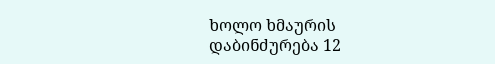ხოლო ხმაურის დაბინძურება 12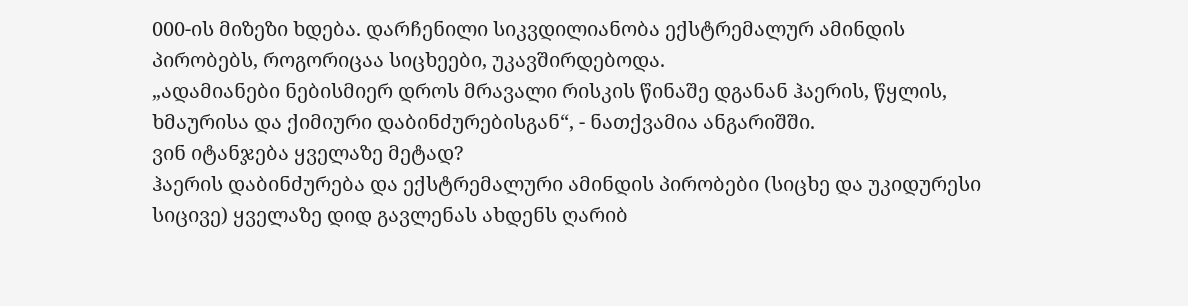000-ის მიზეზი ხდება. დარჩენილი სიკვდილიანობა ექსტრემალურ ამინდის პირობებს, როგორიცაა სიცხეები, უკავშირდებოდა.
„ადამიანები ნებისმიერ დროს მრავალი რისკის წინაშე დგანან ჰაერის, წყლის, ხმაურისა და ქიმიური დაბინძურებისგან“, - ნათქვამია ანგარიშში.
ვინ იტანჯება ყველაზე მეტად?
ჰაერის დაბინძურება და ექსტრემალური ამინდის პირობები (სიცხე და უკიდურესი სიცივე) ყველაზე დიდ გავლენას ახდენს ღარიბ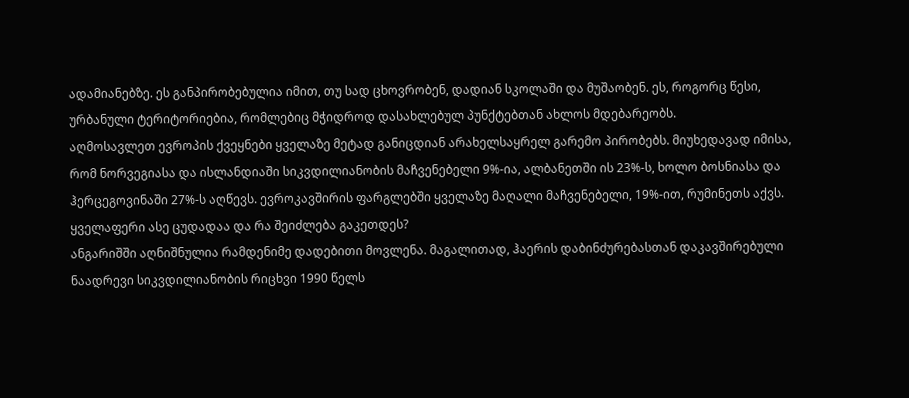ადამიანებზე. ეს განპირობებულია იმით, თუ სად ცხოვრობენ, დადიან სკოლაში და მუშაობენ. ეს, როგორც წესი, ურბანული ტერიტორიებია, რომლებიც მჭიდროდ დასახლებულ პუნქტებთან ახლოს მდებარეობს.
აღმოსავლეთ ევროპის ქვეყნები ყველაზე მეტად განიცდიან არახელსაყრელ გარემო პირობებს. მიუხედავად იმისა, რომ ნორვეგიასა და ისლანდიაში სიკვდილიანობის მაჩვენებელი 9%-ია, ალბანეთში ის 23%-ს, ხოლო ბოსნიასა და ჰერცეგოვინაში 27%-ს აღწევს. ევროკავშირის ფარგლებში ყველაზე მაღალი მაჩვენებელი, 19%-ით, რუმინეთს აქვს.
ყველაფერი ასე ცუდადაა და რა შეიძლება გაკეთდეს?
ანგარიშში აღნიშნულია რამდენიმე დადებითი მოვლენა. მაგალითად, ჰაერის დაბინძურებასთან დაკავშირებული ნაადრევი სიკვდილიანობის რიცხვი 1990 წელს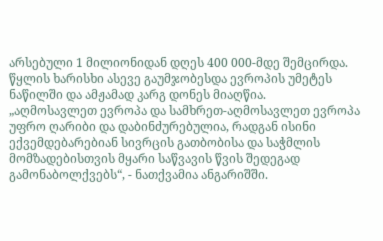არსებული 1 მილიონიდან დღეს 400 000-მდე შემცირდა. წყლის ხარისხი ასევე გაუმჯობესდა ევროპის უმეტეს ნაწილში და ამჟამად კარგ დონეს მიაღწია.
„აღმოსავლეთ ევროპა და სამხრეთ-აღმოსავლეთ ევროპა უფრო ღარიბი და დაბინძურებულია, რადგან ისინი ექვემდებარებიან სივრცის გათბობისა და საჭმლის მომზადებისთვის მყარი საწვავის წვის შედეგად გამონაბოლქვებს“, - ნათქვამია ანგარიშში.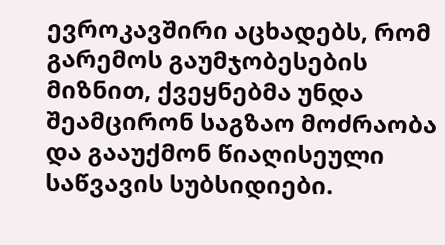ევროკავშირი აცხადებს, რომ გარემოს გაუმჯობესების მიზნით, ქვეყნებმა უნდა შეამცირონ საგზაო მოძრაობა და გააუქმონ წიაღისეული საწვავის სუბსიდიები.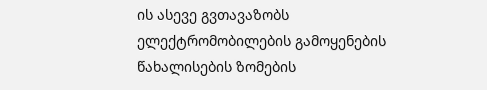ის ასევე გვთავაზობს ელექტრომობილების გამოყენების წახალისების ზომების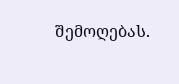შემოღებას.